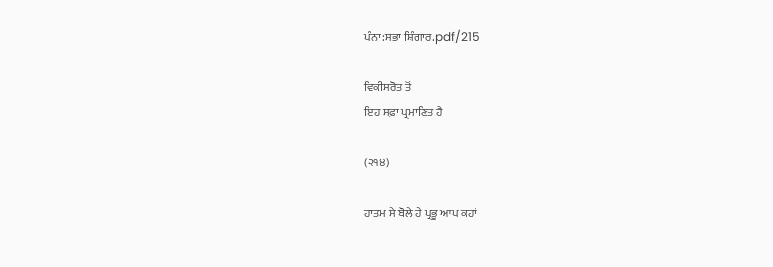ਪੰਨਾ:ਸਭਾ ਸ਼ਿੰਗਾਰ.pdf/215

ਵਿਕੀਸਰੋਤ ਤੋਂ
ਇਹ ਸਫ਼ਾ ਪ੍ਰਮਾਣਿਤ ਹੈ

(੨੧੪)

ਹਾਤਮ ਸੇ ਬੋਲੇ ਹੇ ਪ੍ਰਭੂ ਆਪ ਕਹਾਂ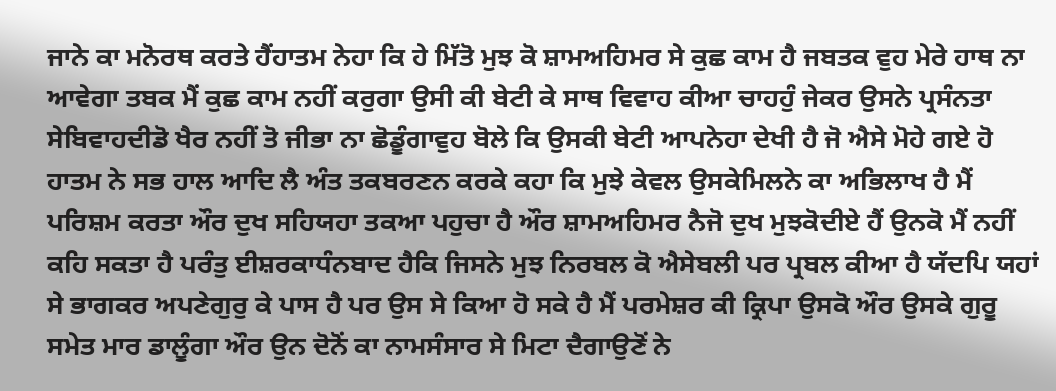ਜਾਨੇ ਕਾ ਮਨੋਰਥ ਕਰਤੇ ਹੈਂਹਾਤਮ ਨੇਹਾ ਕਿ ਹੇ ਮਿੱਤੋ ਮੁਝ ਕੋ ਸ਼ਾਮਅਹਿਮਰ ਸੇ ਕੁਛ ਕਾਮ ਹੈ ਜਬਤਕ ਵੁਹ ਮੇਰੇ ਹਾਥ ਨਾ ਆਵੇਗਾ ਤਬਕ ਮੈਂ ਕੁਛ ਕਾਮ ਨਹੀਂ ਕਰੁਗਾ ਉਸੀ ਕੀ ਬੇਟੀ ਕੇ ਸਾਥ ਵਿਵਾਹ ਕੀਆ ਚਾਹਹੁੰ ਜੇਕਰ ਉਸਨੇ ਪ੍ਰਸੰਨਤਾ ਸੇਬਿਵਾਹਦੀਡੋ ਖੈਰ ਨਹੀਂ ਤੋ ਜੀਭਾ ਨਾ ਛੋਡੂੰਗਾਵੁਹ ਬੋਲੇ ਕਿ ਉਸਕੀ ਬੇਟੀ ਆਪਨੇਹਾ ਦੇਖੀ ਹੈ ਜੋ ਐਸੇ ਮੋਹੇ ਗਏ ਹੋ ਹਾਤਮ ਨੇ ਸਭ ਹਾਲ ਆਦਿ ਲੈ ਅੰਤ ਤਕਬਰਣਨ ਕਰਕੇ ਕਹਾ ਕਿ ਮੁਝੇ ਕੇਵਲ ਉਸਕੇਮਿਲਨੇ ਕਾ ਅਭਿਲਾਖ ਹੈ ਮੈਂ ਪਰਿਸ਼ਮ ਕਰਤਾ ਔਰ ਦੁਖ ਸਹਿਯਹਾ ਤਕਆ ਪਹੁਚਾ ਹੈ ਔਰ ਸ਼ਾਮਅਹਿਮਰ ਨੈਜੋ ਦੁਖ ਮੁਝਕੋਦੀਏ ਹੈਂ ਉਨਕੋ ਮੈਂ ਨਹੀਂ ਕਹਿ ਸਕਤਾ ਹੈ ਪਰੰਤੁ ਈਸ਼ਰਕਾਧੰਨਬਾਦ ਹੈਕਿ ਜਿਸਨੇ ਮੁਝ ਨਿਰਬਲ ਕੋ ਐਸੇਬਲੀ ਪਰ ਪ੍ਰਬਲ ਕੀਆ ਹੈ ਯੱਦਪਿ ਯਹਾਂ ਸੇ ਭਾਗਕਰ ਅਪਣੇਗੁਰੁ ਕੇ ਪਾਸ ਹੈ ਪਰ ਉਸ ਸੇ ਕਿਆ ਹੋ ਸਕੇ ਹੈ ਮੈਂ ਪਰਮੇਸ਼ਰ ਕੀ ਕ੍ਰਿਪਾ ਉਸਕੋ ਔਰ ਉਸਕੇ ਗੁਰੂ ਸਮੇਤ ਮਾਰ ਡਾਲੂੰਗਾ ਔਰ ਉਨ ਦੋਨੋਂ ਕਾ ਨਾਮਸੰਸਾਰ ਸੇ ਮਿਟਾ ਦੈਗਾਉਣੋਂ ਨੇ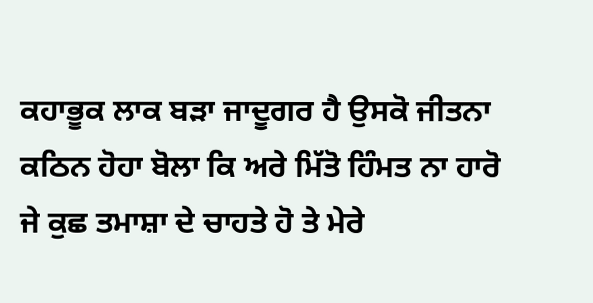ਕਹਾਭੂਕ ਲਾਕ ਬੜਾ ਜਾਦੂਗਰ ਹੈ ਉਸਕੋ ਜੀਤਨਾ ਕਠਿਨ ਹੋਹਾ ਬੋਲਾ ਕਿ ਅਰੇ ਮਿੱਤੋ ਹਿੰਮਤ ਨਾ ਹਾਰੋ ਜੇ ਕੁਛ ਤਮਾਸ਼ਾ ਦੇ ਚਾਹਤੇ ਹੋ ਤੇ ਮੇਰੇ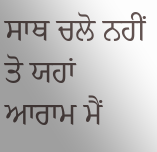ਸਾਥ ਚਲੋ ਨਹੀਂ ਤੋ ਯਹਾਂ ਆਰਾਮ ਮੈਂ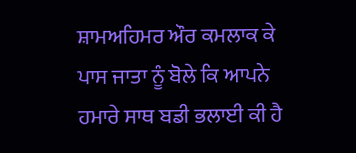ਸ਼ਾਮਅਹਿਮਰ ਔਰ ਕਮਲਾਕ ਕੇ ਪਾਸ ਜਾਤਾ ਨੂੰ ਬੋਲੇ ਕਿ ਆਪਨੇ ਹਮਾਰੇ ਸਾਥ ਬਡੀ ਭਲਾਈ ਕੀ ਹੈ